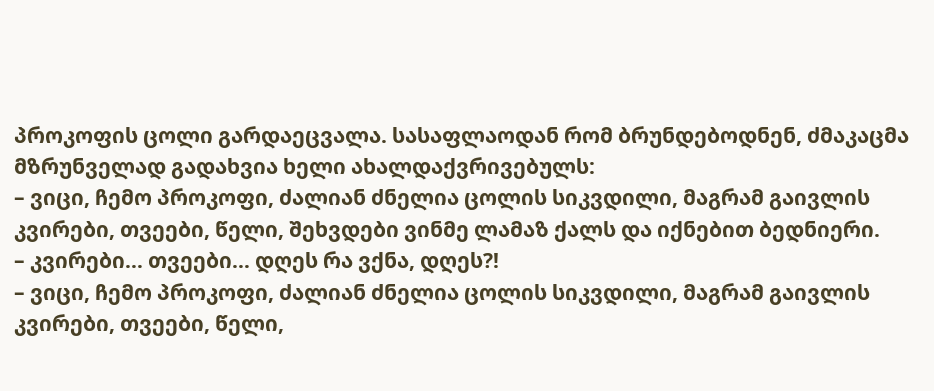პროკოფის ცოლი გარდაეცვალა. სასაფლაოდან რომ ბრუნდებოდნენ, ძმაკაცმა მზრუნველად გადახვია ხელი ახალდაქვრივებულს:
– ვიცი, ჩემო პროკოფი, ძალიან ძნელია ცოლის სიკვდილი, მაგრამ გაივლის კვირები, თვეები, წელი, შეხვდები ვინმე ლამაზ ქალს და იქნებით ბედნიერი.
– კვირები… თვეები… დღეს რა ვქნა, დღეს?!
– ვიცი, ჩემო პროკოფი, ძალიან ძნელია ცოლის სიკვდილი, მაგრამ გაივლის კვირები, თვეები, წელი,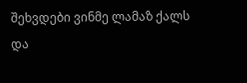შეხვდები ვინმე ლამაზ ქალს და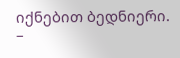იქნებით ბედნიერი.
–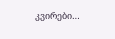კვირები…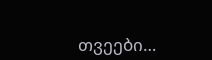თვეები…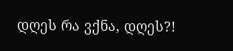დღეს რა ვქნა, დღეს?!